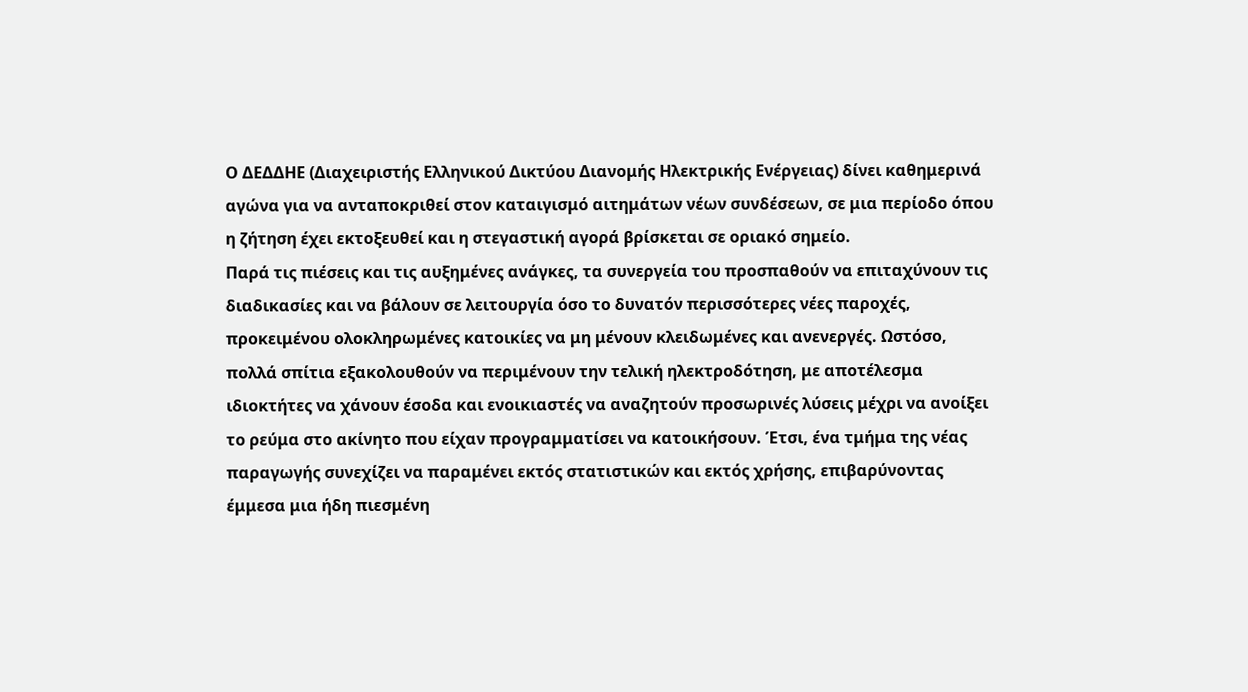Ο ΔΕΔΔΗΕ (Διαχειριστής Ελληνικού Δικτύου Διανομής Ηλεκτρικής Ενέργειας) δίνει καθημερινά αγώνα για να ανταποκριθεί στον καταιγισμό αιτημάτων νέων συνδέσεων, σε μια περίοδο όπου η ζήτηση έχει εκτοξευθεί και η στεγαστική αγορά βρίσκεται σε οριακό σημείο.
Παρά τις πιέσεις και τις αυξημένες ανάγκες, τα συνεργεία του προσπαθούν να επιταχύνουν τις διαδικασίες και να βάλουν σε λειτουργία όσο το δυνατόν περισσότερες νέες παροχές, προκειμένου ολοκληρωμένες κατοικίες να μη μένουν κλειδωμένες και ανενεργές. Ωστόσο, πολλά σπίτια εξακολουθούν να περιμένουν την τελική ηλεκτροδότηση, με αποτέλεσμα ιδιοκτήτες να χάνουν έσοδα και ενοικιαστές να αναζητούν προσωρινές λύσεις μέχρι να ανοίξει το ρεύμα στο ακίνητο που είχαν προγραμματίσει να κατοικήσουν. Έτσι, ένα τμήμα της νέας παραγωγής συνεχίζει να παραμένει εκτός στατιστικών και εκτός χρήσης, επιβαρύνοντας έμμεσα μια ήδη πιεσμένη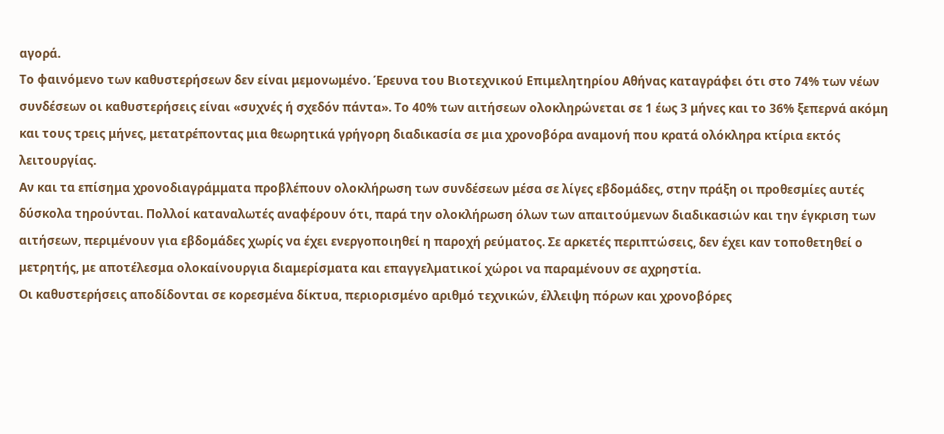αγορά.
Το φαινόμενο των καθυστερήσεων δεν είναι μεμονωμένο. Έρευνα του Βιοτεχνικού Επιμελητηρίου Αθήνας καταγράφει ότι στο 74% των νέων συνδέσεων οι καθυστερήσεις είναι «συχνές ή σχεδόν πάντα». Το 40% των αιτήσεων ολοκληρώνεται σε 1 έως 3 μήνες και το 36% ξεπερνά ακόμη και τους τρεις μήνες, μετατρέποντας μια θεωρητικά γρήγορη διαδικασία σε μια χρονοβόρα αναμονή που κρατά ολόκληρα κτίρια εκτός λειτουργίας.
Αν και τα επίσημα χρονοδιαγράμματα προβλέπουν ολοκλήρωση των συνδέσεων μέσα σε λίγες εβδομάδες, στην πράξη οι προθεσμίες αυτές δύσκολα τηρούνται. Πολλοί καταναλωτές αναφέρουν ότι, παρά την ολοκλήρωση όλων των απαιτούμενων διαδικασιών και την έγκριση των αιτήσεων, περιμένουν για εβδομάδες χωρίς να έχει ενεργοποιηθεί η παροχή ρεύματος. Σε αρκετές περιπτώσεις, δεν έχει καν τοποθετηθεί ο μετρητής, με αποτέλεσμα ολοκαίνουργια διαμερίσματα και επαγγελματικοί χώροι να παραμένουν σε αχρηστία.
Οι καθυστερήσεις αποδίδονται σε κορεσμένα δίκτυα, περιορισμένο αριθμό τεχνικών, έλλειψη πόρων και χρονοβόρες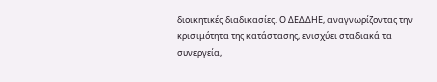διοικητικές διαδικασίες. Ο ΔΕΔΔΗΕ, αναγνωρίζοντας την κρισιμότητα της κατάστασης, ενισχύει σταδιακά τα συνεργεία,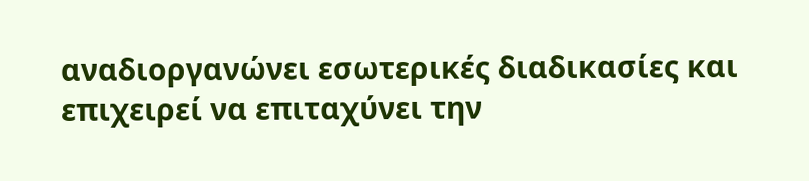αναδιοργανώνει εσωτερικές διαδικασίες και επιχειρεί να επιταχύνει την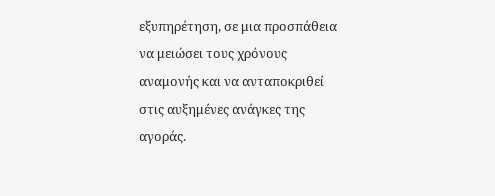εξυπηρέτηση, σε μια προσπάθεια να μειώσει τους χρόνους αναμονής και να ανταποκριθεί στις αυξημένες ανάγκες της αγοράς.